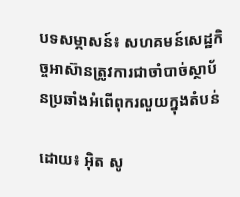បទសម្ភាសន៍៖ សហគមន៍សេដ្ឋកិច្ចអាស៊ានត្រូវការជាចាំបាច់ស្ថាប័នប្រឆាំងអំពើពុករលួយក្នុងតំបន់

ដោយ៖ អុិត សូ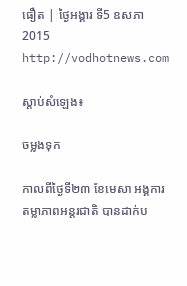ធឿត | ថ្ងៃអង្គារ ទី5 ឧសភា 2015
http://vodhotnews.com

ស្តាប់សំឡេង៖

ចម្លងទុក

កាលពីថ្ងៃទី២៣ ខែមេសា អង្គការតម្លាភាពអន្តរជាតិ បានដាក់ប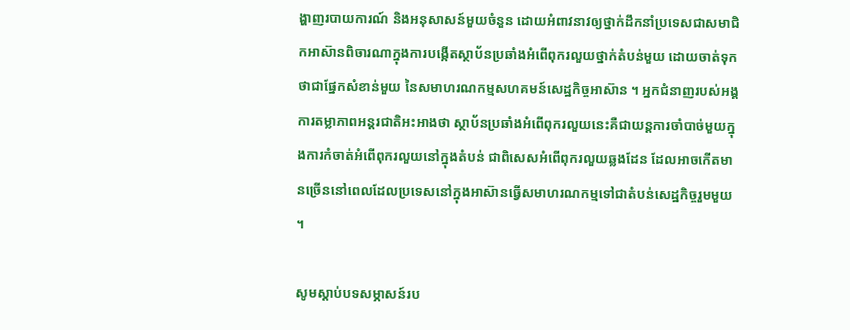ង្ហាញរបាយការណ៍ និងអនុសាសន៍មួយចំនួន ដោយអំពាវនាវឲ្យថ្នាក់ដឹកនាំប្រទេសជាសមាជិកអាស៊ានពិចារណាក្នុងការបង្កើតស្ថាប័នប្រឆាំងអំពើពុករលួយថ្នាក់តំបន់មួយ ដោយចាត់ទុកថាជាផ្នែកសំខាន់មួយ នៃសមាហរណកម្មសហគមន៍សេដ្ឋកិច្ចអាស៊ាន ។ អ្នកជំនាញរបស់អង្គការតម្លាភាពអន្តរជាតិអះអាងថា ស្ថាប័នប្រឆាំងអំពើពុករលួយនេះគឺជាយន្តការចាំបាច់មួយក្នុងការកំចាត់អំពើពុករលួយនៅក្នុងតំបន់ ជាពិសេសអំពើពុករលួយឆ្លងដែន ដែលអាចកើតមានច្រើននៅពេលដែលប្រទេសនៅក្នុងអាស៊ានធ្វើសមាហរណកម្មទៅជាតំបន់សេដ្ឋកិច្ចរួមមួយ ។

សូមស្ដាប់បទសម្ភាសន៍រប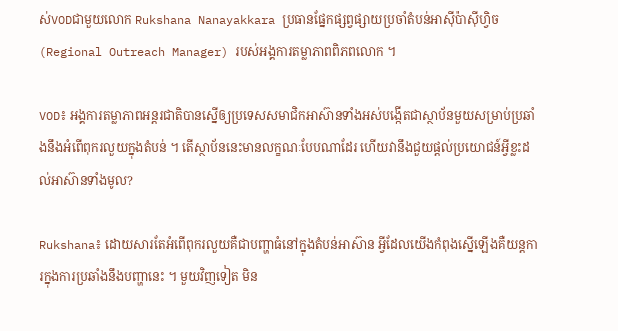ស់VODជាមួយលោក Rukshana Nanayakkara ប្រធានផ្នែកផ្សព្វផ្សាយប្រចាំតំបន់អាស៊ីប៉ាស៊ីហ្វិច (Regional Outreach Manager) របស់អង្គការតម្លាភាពពិភពលោក ។

VOD៖ អង្គការតម្លាភាពអន្តរជាតិបានស្នើឲ្យប្រទេសសមាជិកអាស៊ានទាំងអស់បង្កើតជាស្ថាប័នមួយសម្រាប់ប្រឆាំងនឹងអំពើពុករលួយក្នុងតំបន់ ។ តើស្ថាប័ននេះមានលក្ខណៈបែបណាដែរ ហើយវានឹងជួយផ្ដល់ប្រយោជន៍អ្វីខ្លះដល់អាស៊ានទាំងមូល?

Rukshana៖ ដោយសារតែអំពើពុករលួយគឺជាបញ្ហាធំនៅក្នុងតំបន់អាស៊ាន អ្វីដែលយើងកំពុងស្នើឡើងគឺយន្តការក្នុងការប្រឆាំងនឹងបញ្ហានេះ ។ មួយវិញទៀត មិន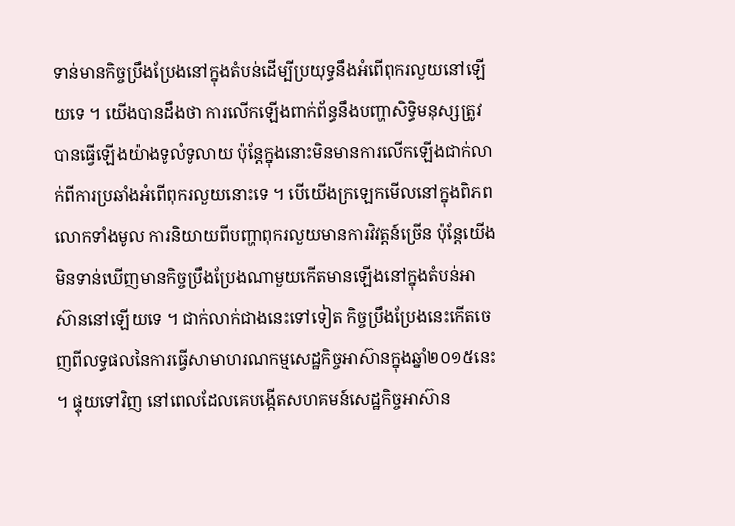ទាន់មានកិច្ចប្រឹងប្រែងនៅក្នុងតំបន់ដើម្បីប្រយុទ្ធនឹងអំពើពុករលួយនៅឡើយទេ ។ យើងបានដឹងថា ការលើកឡើងពាក់ព័ន្ធនឹងបញ្ហាសិទ្ធិមនុស្សត្រូវបានធ្វើឡើងយ៉ាងទូលំទូលាយ ប៉ុន្តែក្នុងនោះមិនមានការលើកឡើងជាក់លាក់ពីការប្រឆាំងអំពើពុករលួយនោះទេ ។ បើយើងក្រឡេកមើលនៅក្នុងពិភពលោកទាំងមូល ការនិយាយពីបញ្ហាពុករលួយមានការវិវត្តន៍ច្រើន ប៉ុន្តែយើងមិនទាន់ឃើញមានកិច្ចប្រឹងប្រែងណាមួយកើតមានឡើងនៅក្នុងតំបន់អាស៊ាននៅឡើយទេ ។ ជាក់លាក់ជាងនេះទៅទៀត កិច្ចប្រឹងប្រែងនេះកើតចេញពីលទ្ធផលនៃការធ្វើសាមាហរណកម្មសេដ្ឋកិច្ចអាស៊ានក្នុងឆ្នាំ២០១៥នេះ ។ ផ្ទុយទៅវិញ នៅពេលដែលគេបង្កើតសហគមន៍សេដ្ឋកិច្ចអាស៊ាន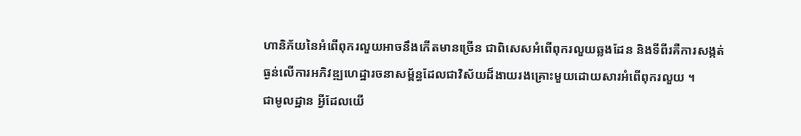ហានិភ័យនៃអំពើពុករលួយអាចនឹងកើតមានច្រើន ជាពិសេសអំពើពុករលួយឆ្លងដែន និងទីពីរគឺការសង្កត់ធ្ងន់លើការអភិវឌ្ឍហេដ្ឋារចនាសម្ព័ន្ធដែលជាវិស័យដ៏ងាយរងគ្រោះមួយដោយសារអំពើពុករលួយ ។
ជាមូលដ្ឋាន អ្វីដែលយើ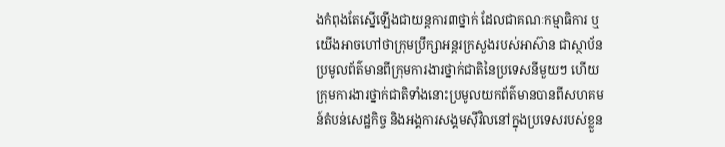ងកំពុងតែស្នើឡើងជាយន្តការ៣ថ្នាក់ ដែលជាគណៈកម្មាធិការ ឬយើងអាចហៅថាក្រុមប្រឹក្សាអន្តរក្រសួងរបស់អាស៊ាន ជាស្ថាប័នប្រមូលព័ត៌មានពីក្រុមការងារថ្នាក់ជាតិនៃប្រទេសនីមួយៗ ហើយក្រុមការងារថ្នាក់ជាតិទាំងនោះប្រមូលយកព័ត៌មានបានពីសហគមន៍តំបន់សេដ្ឋកិច្ច និងអង្គការសង្គមស៊ីវិលនៅក្នុងប្រទេសរបស់ខ្លួន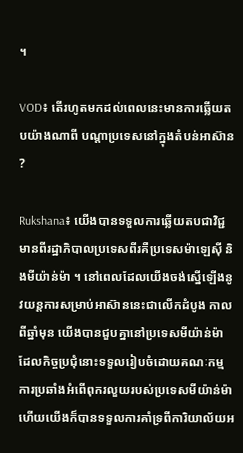។

VOD៖ តើរហូតមកដល់ពេលនេះមានការឆ្លើយតបយ៉ាងណាពី បណ្ដាប្រទេសនៅក្នុងតំបន់អាស៊ាន?

Rukshana៖ យើងបានទទួលការឆ្លើយតបជាវិជ្ជមានពីរដ្ឋាភិបាលប្រទេសពីរគឺប្រទេសម៉ាឡេស៊ី និងមីយ៉ាន់ម៉ា ។ នៅពេលដែលយើងចង់ស្នើឡើងនូវយន្តការសម្រាប់អាស៊ាននេះជាលើកដំបូង កាលពីឆ្នាំមុន យើងបានជួបគ្នានៅប្រទេសមីយ៉ាន់ម៉ា ដែលកិច្ចប្រជុំនោះទទួលរៀបចំដោយគណៈកម្មការប្រឆាំងអំពើពុករលួយរបស់ប្រទេសមីយ៉ាន់ម៉ា ហើយយើងក៏បានទទួលការគាំទ្រពីការិយាល័យអ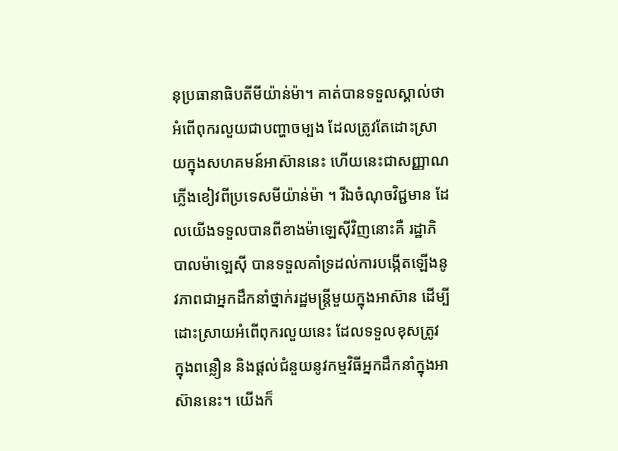នុប្រធានាធិបតីមីយ៉ាន់ម៉ា។ គាត់បានទទួលស្គាល់ថាអំពើពុករលួយជាបញ្ហាចម្បង ដែលត្រូវតែដោះស្រាយក្នុងសហគមន៍អាស៊ាននេះ ហើយនេះជាសញ្ញាណភ្លើងខៀវពីប្រទេសមីយ៉ាន់ម៉ា ។ រីឯចំណុចវិជ្ជមាន ដែលយើងទទួលបានពីខាងម៉ាឡេស៊ីវិញនោះគឺ រដ្ឋាភិបាលម៉ាឡេស៊ី បានទទួលគាំទ្រដល់ការបង្កើតឡើងនូវភាពជាអ្នកដឹកនាំថ្នាក់រដ្ឋមន្ត្រីមួយក្នុងអាស៊ាន ដើម្បីដោះស្រាយអំពើពុករលួយនេះ ដែលទទួលខុសត្រូវ ក្នុងពន្លឿន និងផ្តល់ជំនួយនូវកម្មវិធីអ្នកដឹកនាំក្នុងអាស៊ាននេះ។ យើងក៏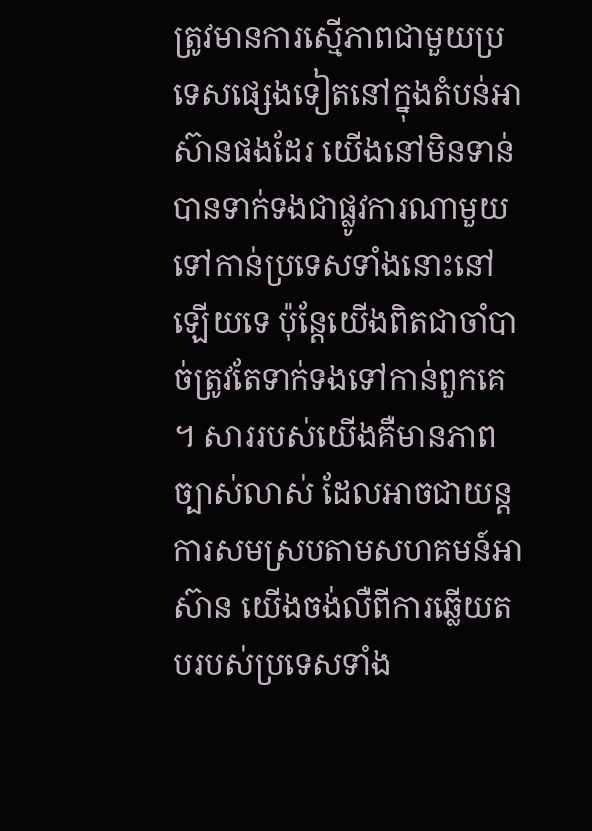ត្រូវមានការស្មើភាពជាមួយប្រទេសផ្សេងទៀតនៅក្នុងតំបន់អាស៊ានផងដែរ យើងនៅមិនទាន់បានទាក់ទងជាផ្លូវការណាមួយទៅកាន់ប្រទេសទាំងនោះនៅឡើយទេ ប៉ុន្តែយើងពិតជាចាំបាច់ត្រូវតែទាក់ទងទៅកាន់ពួកគេ ។ សាររបស់យើងគឺមានភាពច្បាស់លាស់ ដែលអាចជាយន្តការសមស្របតាមសហគមន៍អាស៊ាន យើងចង់លឺពីការឆ្លើយតបរបស់ប្រទេសទាំង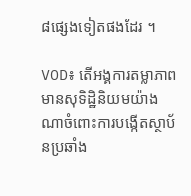៨ផ្សេងទៀតផងដែរ ។

VOD៖ តើអង្គការតម្លាភាពមានសុទិដ្ឋិនិយមយ៉ាងណាចំពោះការបង្កើតស្ថាប័នប្រឆាំង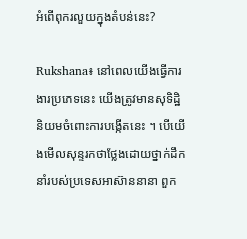អំពើពុករលួយក្នុងតំបន់នេះ?

Rukshana៖ នៅពេលយើងធ្វើការងារប្រភេទនេះ យើងត្រូវមានសុទិដ្ឋិនិយមចំពោះការបង្កើតនេះ ។ បើយើងមើលសុន្ទរកថាថ្លែងដោយថ្នាក់ដឹកនាំរបស់ប្រទេសអាស៊ាននានា ពួក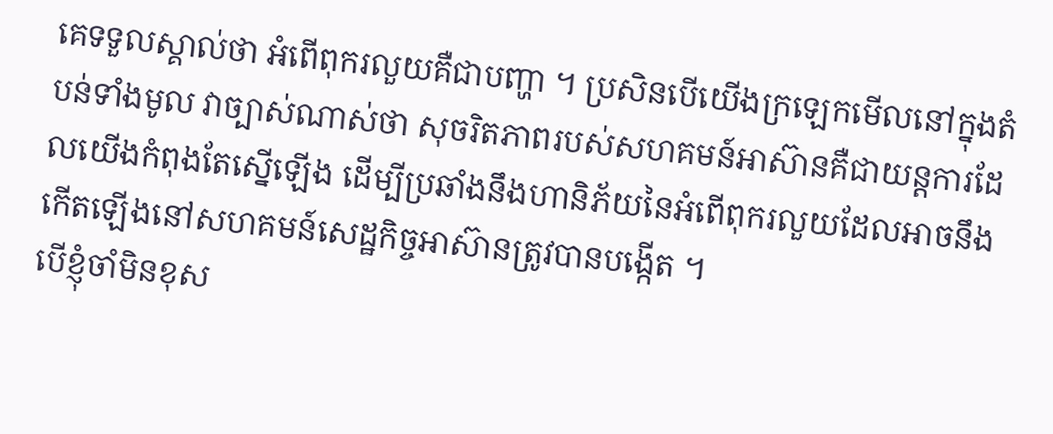គេទទួលស្គាល់ថា អំពើពុករលួយគឺជាបញ្ហា ។ ប្រសិនបើយើងក្រឡេកមើលនៅក្នុងតំបន់ទាំងមូល វាច្បាស់ណាស់ថា សុចរិតភាពរបស់សហគមន៍អាស៊ានគឺជាយន្តការដែលយើងកំពុងតែស្នើឡើង ដើម្បីប្រឆាំងនឹងហានិភ័យនៃអំពើពុករលួយដែលអាចនឹងកើតឡើងនៅសហគមន៍សេដ្ឋកិច្ចអាស៊ានត្រូវបានបង្កើត ។
បើខ្ញុំចាំមិនខុស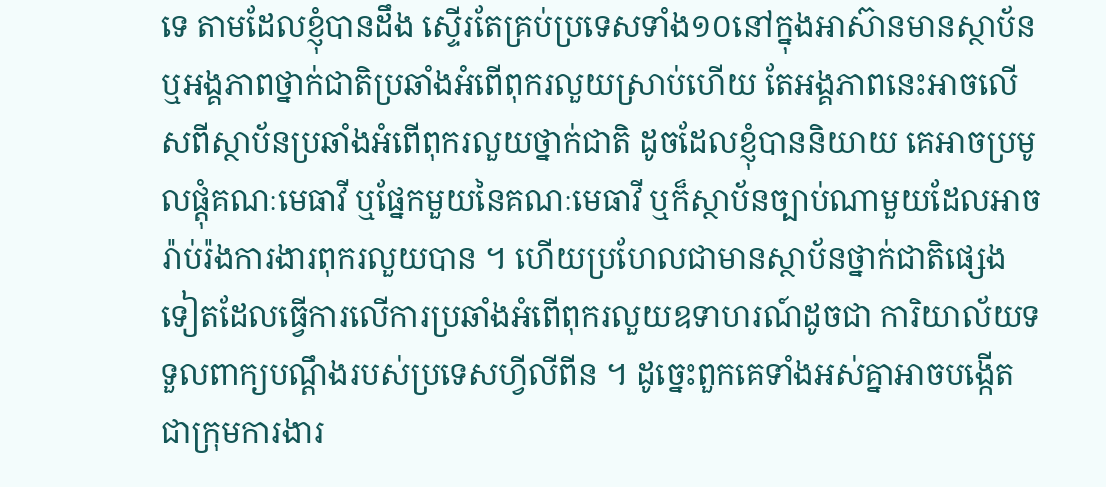ទេ តាមដែលខ្ញុំបានដឹង ស្ទើរតែគ្រប់ប្រទេសទាំង១០នៅក្នុងអាស៊ានមានស្ថាប័ន ឬអង្គភាពថ្នាក់ជាតិប្រឆាំងអំពើពុករលួយស្រាប់ហើយ តែអង្គភាពនេះអាចលើសពីស្ថាប័នប្រឆាំងអំពើពុករលួយថ្នាក់ជាតិ ដូចដែលខ្ញុំបាននិយាយ គេអាចប្រមូលផ្ដុំគណៈមេធាវី ឬផ្នែកមួយនៃគណៈមេធាវី ឬក៏ស្ថាប័នច្បាប់ណាមួយដែលអាចរ៉ាប់រ៉ងការងារពុករលួយបាន ។ ហើយប្រហែលជាមានស្ថាប័នថ្នាក់ជាតិផ្សេងទៀតដែលធ្វើការលើការប្រឆាំងអំពើពុករលួយឧទាហរណ៍ដូចជា ការិយាល័យទទួលពាក្យបណ្ដឹងរបស់ប្រទេសហ្វីលីពីន ។ ដូច្នេះពួកគេទាំងអស់គ្នាអាចបង្កើតជាក្រុមការងារ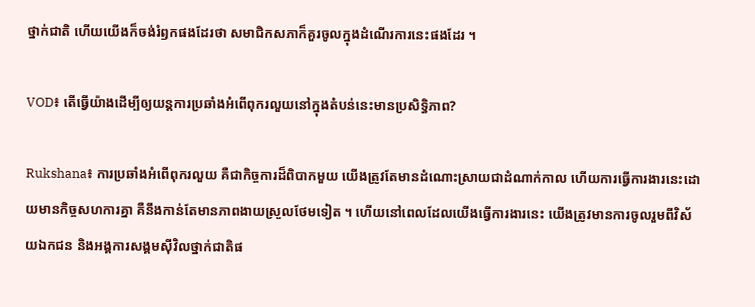ថ្នាក់ជាតិ ហើយយើងក៏ចង់រំឭកផងដែរថា សមាជិកសភាក៏គួរចូលក្នុងដំណើរការនេះផងដែរ ។

VOD៖ តើធ្វើយ៉ាងដើម្បីឲ្យយន្តការប្រឆាំងអំពើពុករលួយនៅក្នុងតំបន់នេះមានប្រសិទ្ធិភាព?

Rukshana៖ ការប្រឆាំងអំពើពុករលួយ គឺជាកិច្ចការដ៏ពិបាកមួយ យើងត្រូវតែមានដំណោះស្រាយជាដំណាក់កាល ហើយការធ្វើការងារនេះដោយមានកិច្ចសហការគ្នា គឺនឹងកាន់តែមានភាពងាយស្រួលថែមទៀត ។ ហើយនៅពេលដែលយើងធ្វើការងារនេះ យើងត្រូវមានការចូលរួមពីវិស័យឯកជន និងអង្គការសង្គមស៊ីវិលថ្នាក់ជាតិផ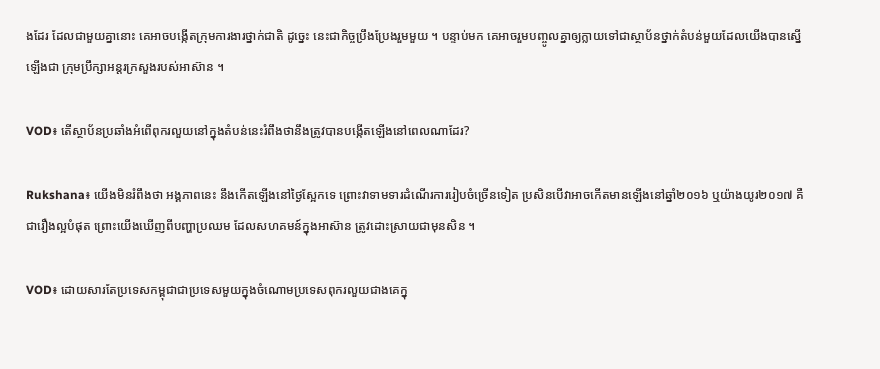ងដែរ ដែលជាមួយគ្នានោះ គេអាចបង្កើតក្រុមការងារថ្នាក់ជាតិ ដូច្នេះ នេះជាកិច្ចប្រឹងប្រែងរួមមួយ ។ បន្ទាប់មក គេអាចរួមបញ្ចូលគ្នាឲ្យក្លាយទៅជាស្ថាប័នថ្នាក់តំបន់មួយដែលយើងបានស្នើឡើងជា ក្រុមប្រឹក្សាអន្តរក្រសួងរបស់អាស៊ាន ។

VOD៖ តើស្ថាប័នប្រឆាំងអំពើពុករលួយនៅក្នុងតំបន់នេះរំពឹងថានឹងត្រូវបានបង្កើតឡើងនៅពេលណាដែរ?

Rukshana៖ យើងមិនរំពឹងថា អង្គភាពនេះ នឹងកើតឡើងនៅថ្ងៃស្អែកទេ ព្រោះវាទាមទារដំណើរការរៀបចំច្រើនទៀត ប្រសិនបើវាអាចកើតមានឡើងនៅឆ្នាំ២០១៦ ឬយ៉ាងយូរ២០១៧ គឺជារឿងល្អបំផុត ព្រោះយើងឃើញពីបញ្ហាប្រឈម ដែលសហគមន៍ក្នុងអាស៊ាន ត្រូវដោះស្រាយជាមុនសិន ។

VOD៖ ដោយសារតែប្រទេសកម្ពុជាជាប្រទេសមួយក្នុងចំណោមប្រទេសពុករលួយជាងគេក្នុ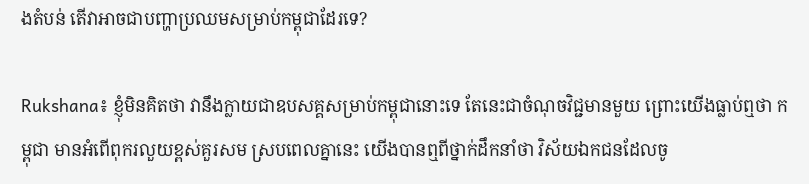ងតំបន់ តើវាអាចជាបញ្ហាប្រឈមសម្រាប់កម្ពុជាដែរទេ?

Rukshana៖ ខ្ញុំមិនគិតថា វានឹងក្លាយជាឧបសគ្គសម្រាប់កម្ពុជានោះទេ តែនេះជាចំណុចវិជ្ជមានមួយ ព្រោះយើងធ្លាប់ឮថា កម្ពុជា មានអំពើពុករលួយខ្ពស់គួរសម ស្របពេលគ្នានេះ យើងបានឮពីថ្នាក់ដឹកនាំថា វិស័យឯកជនដែលចូ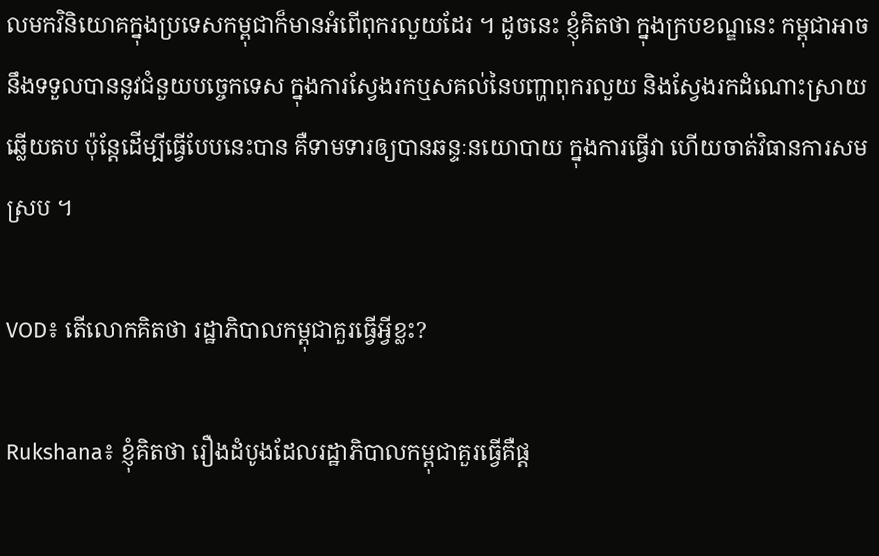លមកវិនិយោគក្នុងប្រទេសកម្ពុជាក៏មានអំពើពុករលួយដែរ ។ ដូចនេះ ខ្ញុំគិតថា ក្នុងក្របខណ្ឌនេះ កម្ពុជាអាចនឹងទទួលបាននូវជំនួយបច្ចេកទេស ក្នុងការស្វែងរកឬសគល់នៃបញ្ហាពុករលួយ និងស្វែងរកដំណោះស្រាយឆ្លើយតប ប៉ុន្តែដើម្បីធ្វើបែបនេះបាន គឺទាមទារឲ្យបានឆន្ទៈនយោបាយ ក្នុងការធ្វើវា ហើយចាត់វិធានការសមស្រប ។

VOD៖ តើលោកគិតថា រដ្ឋាភិបាលកម្ពុជាគួរធ្វើអ្វីខ្លះ?

Rukshana៖ ខ្ញុំគិតថា រឿងដំបូងដែលរដ្ឋាភិបាលកម្ពុជាគួរធ្វើគឺផ្ដ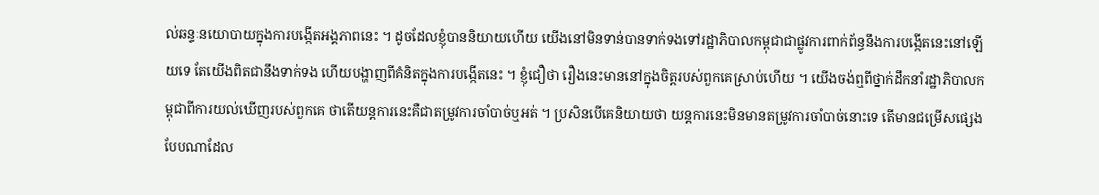ល់ឆន្ទៈនយោបាយក្នុងការបង្កើតអង្គភាពនេះ ។ ដូចដែលខ្ញុំបាននិយាយហើយ យើងនៅមិនទាន់បានទាក់ទងទៅរដ្ឋាភិបាលកម្ពុជាជាផ្លូវការពាក់ព័ន្ធនឹងការបង្កើតនេះនៅឡើយទេ តែយើងពិតជានឹងទាក់ទង ហើយបង្ហាញពីគំនិតក្នុងការបង្កើតនេះ ។ ខ្ញុំជឿថា រឿងនេះមាននៅក្នុងចិត្តរបស់ពួកគេស្រាប់ហើយ ។ យើងចង់ឮពីថ្នាក់ដឹកនាំរដ្ឋាភិបាលកម្ពុជាពីការយល់ឃើញរបស់ពួកគេ ថាតើយន្តការនេះគឺជាតម្រូវការចាំបាច់ឬអត់ ។ ប្រសិនបើគេនិយាយថា យន្តការនេះមិនមានតម្រូវការចាំបាច់នោះទេ តើមានជម្រើសផ្សេងបែបណាដែល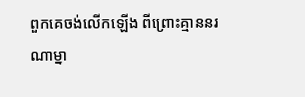ពួកគេចង់លើកឡើង ពីព្រោះគ្មាននរណាម្នា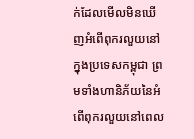ក់ដែលមើលមិនឃើញអំពើពុករលួយនៅក្នុងប្រទេសកម្ពុជា ព្រមទាំងហានិភ័យនៃអំពើពុករលួយនៅពេល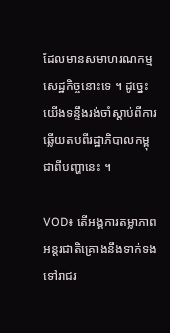ដែលមានសមាហរណកម្មសេដ្ឋកិច្ចនោះទេ ។ ដូច្នេះ យើងទន្ទឹងរង់ចាំស្ដាប់ពីការឆ្លើយតបពីរដ្ឋាភិបាលកម្ពុជាពីបញ្ហានេះ ។

VOD៖ តើអង្គការតម្លាភាពអន្តរជាតិគ្រោងនឹងទាក់ទងទៅរាជរ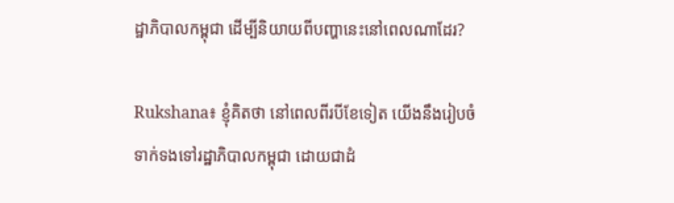ដ្ឋាភិបាលកម្ពុជា ដើម្បីនិយាយពីបញ្ហានេះនៅពេលណាដែរ?

Rukshana៖ ខ្ញុំគិតថា នៅពេលពីរបីខែទៀត យើងនឹងរៀបចំទាក់ទងទៅរដ្ឋាភិបាលកម្ពុជា ដោយជាដំ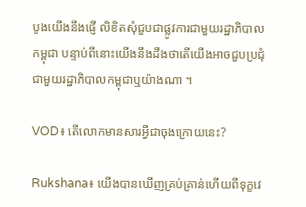បូងយើងនឹងផ្ញើ លិខិតសុំជួបជាផ្លូវការជាមួយរដ្ឋាភិបាលកម្ពុជា បន្ទាប់ពីនោះយើងនឹងដឹងថាតើយើងអាចជួបប្រជុំជាមួយរដ្ឋាភិបាលកម្ពុជាឬយ៉ាងណា ។

VOD៖ តើលោកមានសារអ្វីជាចុងក្រោយនេះ?

Rukshana៖ យើងបានឃើញគ្រប់គ្រាន់ហើយពីទុក្ខវេ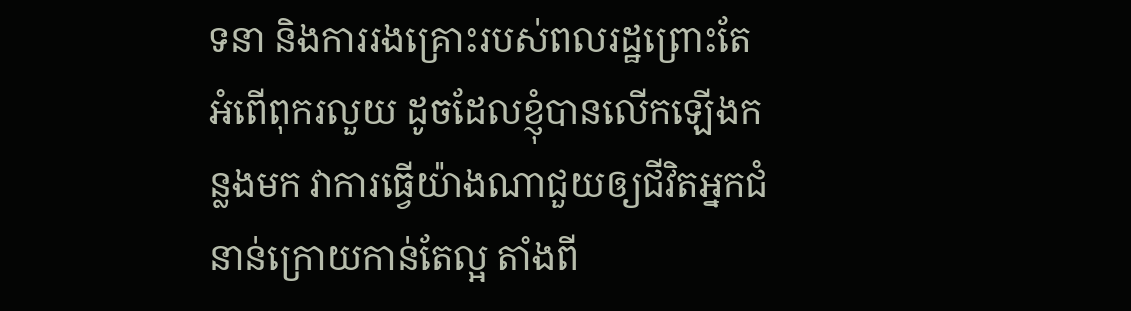ទនា និងការរងគ្រោះរបស់ពលរដ្ឋព្រោះតែអំពើពុករលួយ ដូចដែលខ្ញុំបានលើកឡើងកន្លងមក វាការធ្វើយ៉ាងណាជួយឲ្យជីវិតអ្នកជំនាន់ក្រោយកាន់តែល្អ តាំងពី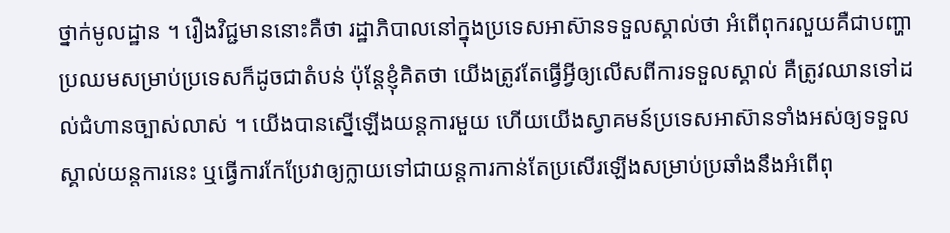ថ្នាក់មូលដ្ឋាន ។ រឿងវិជ្ជមាននោះគឺថា រដ្ឋាភិបាលនៅក្នុងប្រទេសអាស៊ានទទួលស្គាល់ថា អំពើពុករលួយគឺជាបញ្ហាប្រឈមសម្រាប់ប្រទេសក៏ដូចជាតំបន់ ប៉ុន្តែខ្ញុំគិតថា យើងត្រូវតែធ្វើអ្វីឲ្យលើសពីការទទួលស្គាល់ គឺត្រូវឈានទៅដល់ជំហានច្បាស់លាស់ ។ យើងបានស្នើឡើងយន្តការមួយ ហើយយើងស្វាគមន៍ប្រទេសអាស៊ានទាំងអស់ឲ្យទទួលស្គាល់យន្តការនេះ ឬធ្វើការកែប្រែវាឲ្យក្លាយទៅជាយន្តការកាន់តែប្រសើរឡើងសម្រាប់ប្រឆាំងនឹងអំពើពុ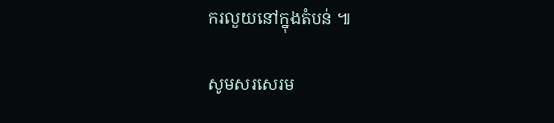ករលួយនៅក្នុងតំបន់ ៕

សូមសរសេរម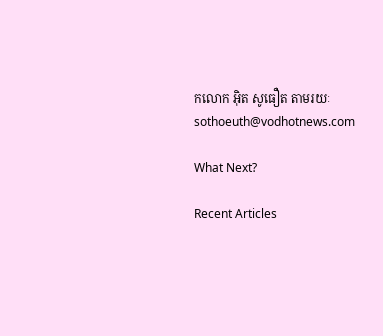កលោក អុិត សូធឿត តាមរយៈ sothoeuth@vodhotnews.com

What Next?

Recent Articles